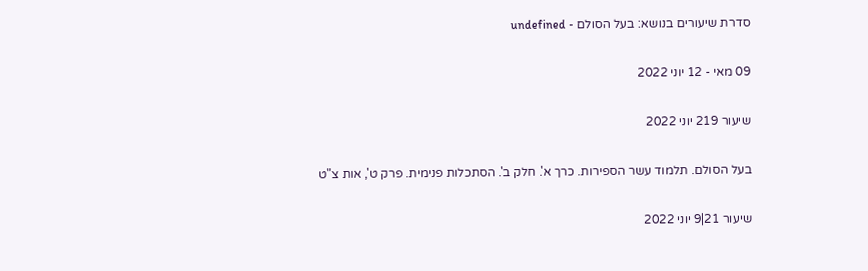סדרת שיעורים בנושא: בעל הסולם - undefined

09 מאי - 12 יוני 2022

שיעור 219 יוני 2022

בעל הסולם. תלמוד עשר הספירות. כרך א'. חלק ב'. הסתכלות פנימית. פרק ט', אות צ"ט

שיעור 21|9 יוני 2022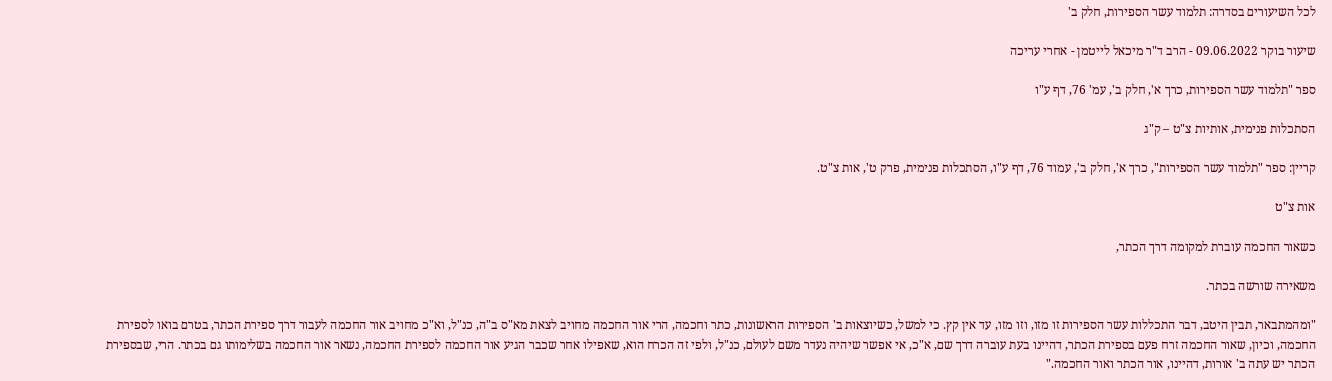לכל השיעורים בסדרה: תלמוד עשר הספירות, חלק ב'

שיעור בוקר 09.06.2022 - הרב ד"ר מיכאל לייטמן - אחרי עריכה

ספר "תלמוד עשר הספירות, כרך א', חלק ב', עמ' 76, דף ע"ו

הסתכלות פנימית, אותיות צ"ט – ק"ג

קריין: ספר "תלמוד עשר הספירות", כרך א', חלק ב', עמוד 76, דף ע"ו, הסתכלות פנימית, פרק ט', אות צ"ט.

אות צ"ט

כשאור החכמה עוברת למקומה דרך הכתר,

משאירה שורשה בכתר.

"ומהמתבאר, תבין היטב, דבר התכללות עשר הספירות זו מזו, וזו מזו, עד אין קץ. כי למשל, כשיוצאות ב' הספירות הראשונות, כתר וחכמה, הרי אור החכמה מחויב לצאת מא"ס ב"ה, כנ"ל, וא"כ מחויב אור החכמה לעבור דרך ספירת הכתר, בטרם בואו לספירת החכמה, וכיון, שאור החכמה זרח פעם בספירת הכתר, דהיינו בעת עוברה דרך שם, א"כ, אי אפשר שיהיה נעדר משם לעולם, כנ"ל, ולפי זה הכרח הוא, שאפילו אחר שכבר הגיע אור החכמה לספירת החכמה, נשאר אור החכמה בשלימותו גם בכתר. הרי, שבספירת הכתר יש עתה ב' אורות, דהיינו, אור הכתר ואור החכמה."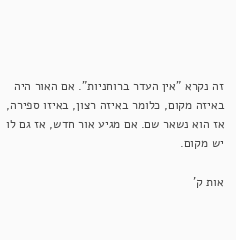זה נקרא "אין העדר ברוחניות". אם האור היה באיזה מקום, כלומר באיזה רצון, באיזו ספירה, אז הוא נשאר שם. אם מגיע אור חדש, אז גם לו יש מקום.

אות ק'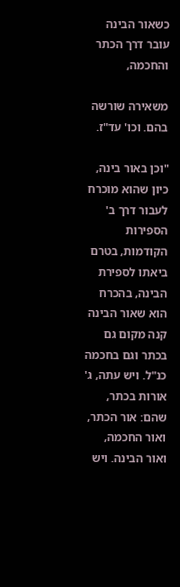כשאור הבינה עובר דרך הכתר והחכמה,

משאירה שורשה בהם. וכו' עד"ז.

"וכן באור בינה, כיון שהוא מוכרח לעבור דרך ב' הספירות הקודמות, בטרם ביאתו לספירת הבינה, בהכרח הוא שאור הבינה קנה מקום גם בכתר וגם בחכמה כנ"ל. ויש עתה, ג' אורות בכתר, שהם: אור הכתר, ואור החכמה, ואור הבינה. ויש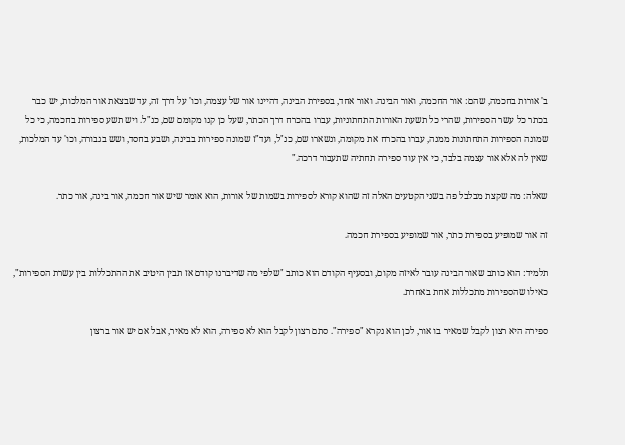ב' אורות בחכמה, שהם: אור החכמה, ואור הבינה. ואור אחד, בספירת הבינה, דהיינו אור של עצמה, וכו' על דרך זה, עד שבצאת אור המלכות, יש כבר בכתר כל עשר הספירות, שהרי כל תשעת האורות התחתוניות, עברו בהכרח דרך הכתר, שעל כן קנו מקומם שם, כנ"ל. ויש תשע ספירות בחכמה, כי כל שמונה הספירות התחתונות ממנה, עברו בהכרח את מקומה, ונשארו שם, כנ"ל, ועד"ז שמונה ספירות בבינה, ושבע בחסד, ושש בגבורה, וכו' עד המלכות, שאין לה אלא אור עצמה בלבד, כי אין עוד ספירה תחתיה שתעבור דרכה."

שאלה: מה שקצת מבלבל פה בשני הקטעים האלה זה שהוא קורא לספירות בשמות של אורות, הוא אומר שיש אור חכמה, אור בינה, אור כתר.

זה אור שמופיע בספירת כתר, אור שמופיע בספירת חכמה.

תלמיד: הוא כותב שאור הבינה עובר לאיזה מקום, ובסעיף הקודם הוא כותב "שלפי מה שדיברנו קודם אז תבין היטיב את ההתכללות בין עשרת הספירות", כאילו שהספירות מתכללות אחת באחרת.

ספירה היא רצון לקבל שמאיר בו אור, לכן הוא נקרא "ספירה". סתם רצון לקבל הוא לא ספירה, הוא לא מאיר, אבל אם יש אור ברצון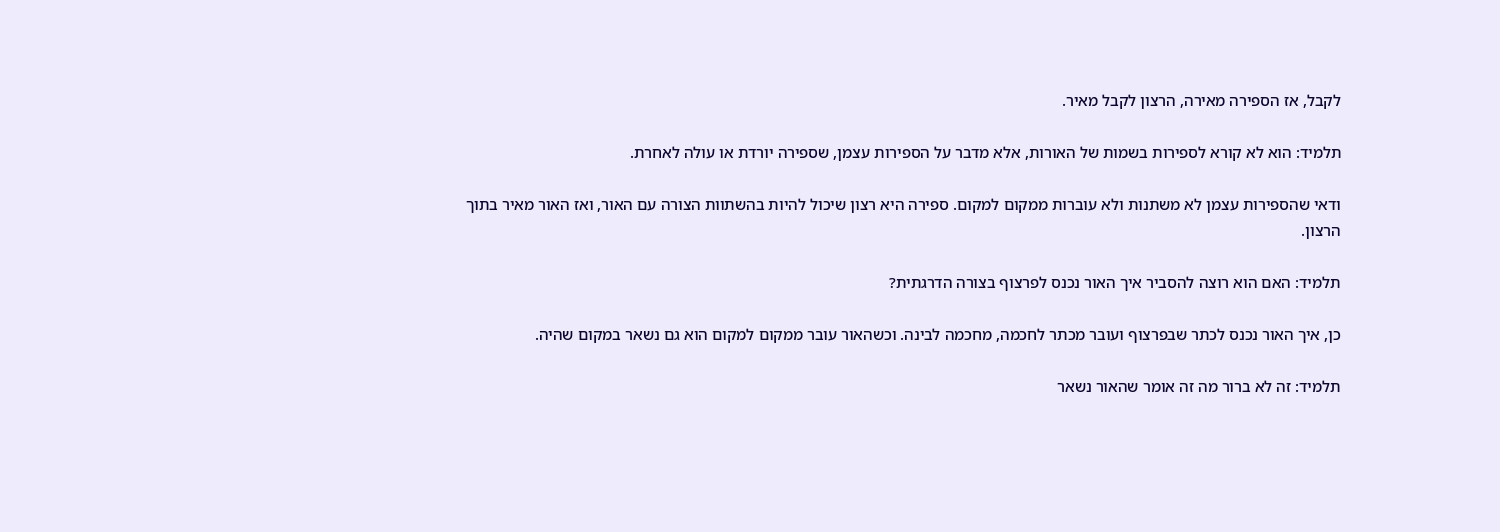לקבל, אז הספירה מאירה, הרצון לקבל מאיר.

תלמיד: הוא לא קורא לספירות בשמות של האורות, אלא מדבר על הספירות עצמן, שספירה יורדת או עולה לאחרת.

ודאי שהספירות עצמן לא משתנות ולא עוברות ממקום למקום. ספירה היא רצון שיכול להיות בהשתוות הצורה עם האור, ואז האור מאיר בתוך הרצון.

תלמיד: האם הוא רוצה להסביר איך האור נכנס לפרצוף בצורה הדרגתית?

כן, איך האור נכנס לכתר שבפרצוף ועובר מכתר לחכמה, מחכמה לבינה. וכשהאור עובר ממקום למקום הוא גם נשאר במקום שהיה.

תלמיד: זה לא ברור מה זה אומר שהאור נשאר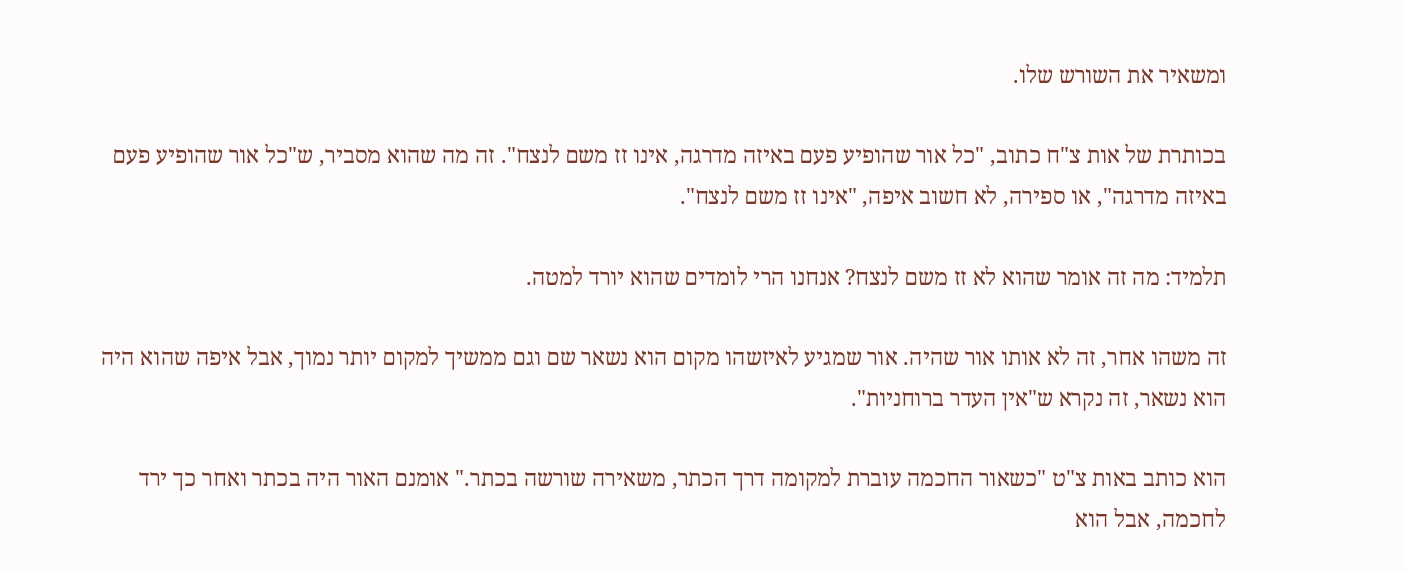ומשאיר את השורש שלו.

בכותרת של אות צ"ח כתוב, "כל אור שהופיע פעם באיזה מדרגה, אינו זז משם לנצח". זה מה שהוא מסביר, ש"כל אור שהופיע פעם באיזה מדרגה", או ספירה, לא חשוב איפה, "אינו זז משם לנצח".

תלמיד: מה זה אומר שהוא לא זז משם לנצח? אנחנו הרי לומדים שהוא יורד למטה.

זה משהו אחר, זה לא אותו אור שהיה. אור שמגיע לאיזשהו מקום הוא נשאר שם וגם ממשיך למקום יותר נמוך, אבל איפה שהוא היה הוא נשאר, זה נקרא ש"אין העדר ברוחניות".

הוא כותב באות צ"ט "כשאור החכמה עוברת למקומה דרך הכתר, משאירה שורשה בכתר." אומנם האור היה בכתר ואחר כך ירד לחכמה, אבל הוא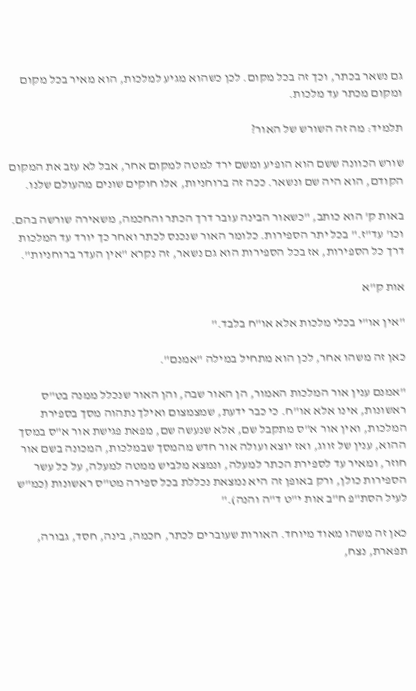גם נשאר בכתר, וכך זה בכל מקום. לכן כשהוא מגיע למלכות, הוא מאיר בכל מקום ומקום מכתר עד מלכות.

תלמיד: מה זה השורש של האור?

שורש הכוונה ששם הוא הופיע ומשם ירד למטה למקום אחר, אבל לא עזב את המקום הקודם, הוא היה שם ונשאר. ככה זה ברוחניות, אלו חוקים שונים מהעולם שלנו.

באות ק' הוא כותב, "כשאור הבינה עובר דרך הכתר והחכמה, משאירה שורשה בהם. וכו' עד"ז." בכל יתר הספירות. כלומר האור שנכנס לכתר ואחר כך יורד עד המלכות דרך כל הספירות, אז בכל הספירות הוא גם נשאר, זה נקרא "אין העדר ברוחניות".

אות ק"א

"אין או"י בכלי מלכות אלא או"ח בלבד."

כאן זה משהו אחר, לכן הוא מתחיל במילה "אמנם".

"אמנם ענין אור המלכות האמור, הן האור שבה, והן האור שנכלל ממנה בט"ס ראשונות, אינו אלא או"ח. כי כבר ידעת, שמצמצום ואילך נתהוה מסך בספירת המלכות, ואין אור א"ס מתקבל שם, אלא שנעשה שם, מפאת פגישת אור א"ס במסך ההוא, ענין של זווג, ואז יוצא ועולה אור חדש מהמסך שבמלכות, המכונה בשם אור חוזר, ומאיר עד לספירת הכתר למעלה, ונמצא מלביש ממטה למעלה, על כל עשר הספירות כולן, ורק באופן זה היא נמצאת נכללת בכל ספירה מט"ס ראשונות (כמ"ש לעיל הסת"פ ח"ב אות י"ט ד"ה והנה)."

כאן זה משהו מאוד מיוחד. האורות שעוברים לכתר, חכמה, בינה, חסד, גבורה, תפארת, נצח,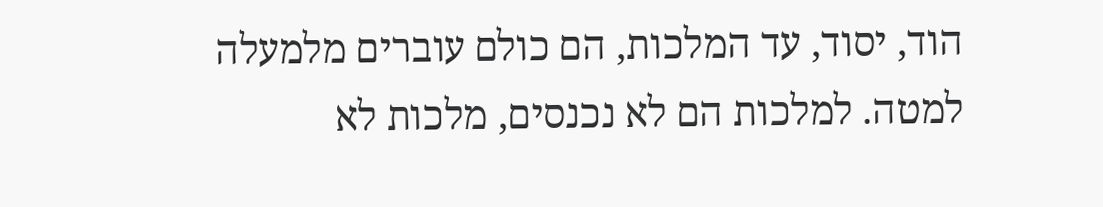הוד, יסוד, עד המלכות, הם כולם עוברים מלמעלה למטה. למלכות הם לא נכנסים, מלכות לא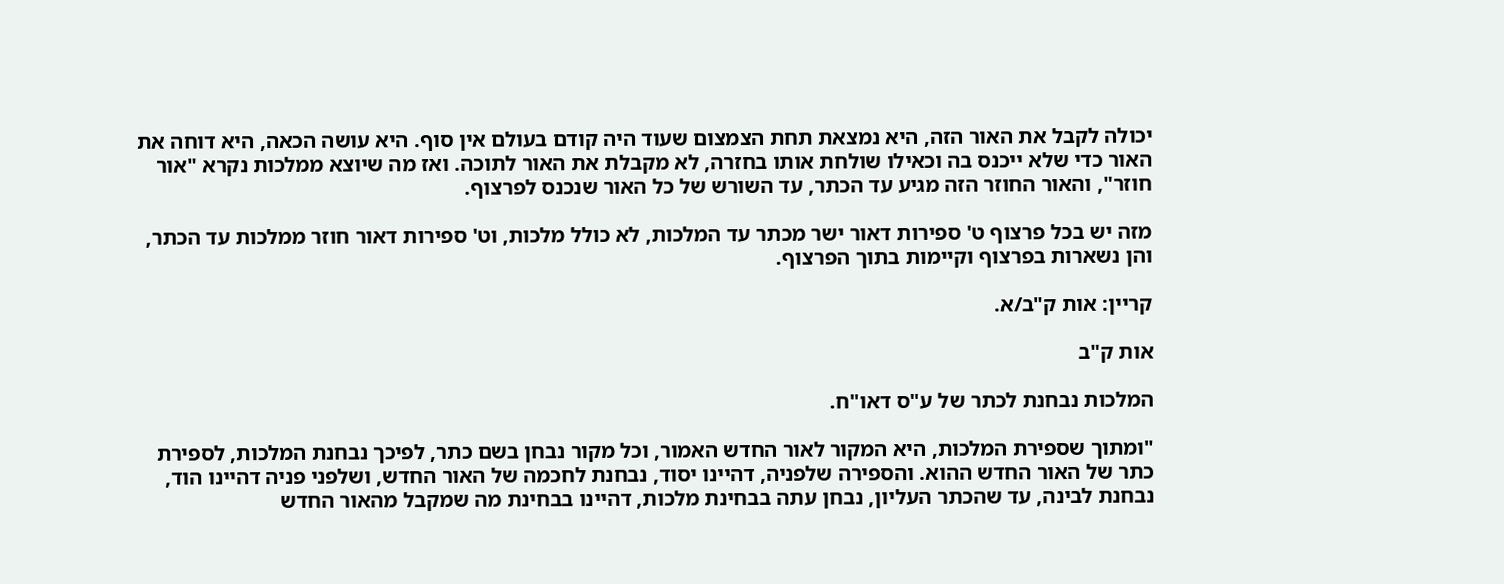יכולה לקבל את האור הזה, היא נמצאת תחת הצמצום שעוד היה קודם בעולם אין סוף. היא עושה הכאה, היא דוחה את האור כדי שלא ייכנס בה וכאילו שולחת אותו בחזרה, לא מקבלת את האור לתוכה. ואז מה שיוצא ממלכות נקרא "אור חוזר", והאור החוזר הזה מגיע עד הכתר, עד השורש של כל האור שנכנס לפרצוף.

מזה יש בכל פרצוף ט' ספירות דאור ישר מכתר עד המלכות, לא כולל מלכות, וט' ספירות דאור חוזר ממלכות עד הכתר, והן נשארות בפרצוף וקיימות בתוך הפרצוף.

קריין: אות ק"ב/א.

אות ק"ב

המלכות נבחנת לכתר של ע"ס דאו"ח.

"ומתוך שספירת המלכות, היא המקור לאור החדש האמור, וכל מקור נבחן בשם כתר, לפיכך נבחנת המלכות, לספירת כתר של האור החדש ההוא. והספירה שלפניה, דהיינו יסוד, נבחנת לחכמה של האור החדש, ושלפני פניה דהיינו הוד, נבחנת לבינה, עד שהכתר העליון, נבחן עתה בבחינת מלכות, דהיינו בבחינת מה שמקבל מהאור החדש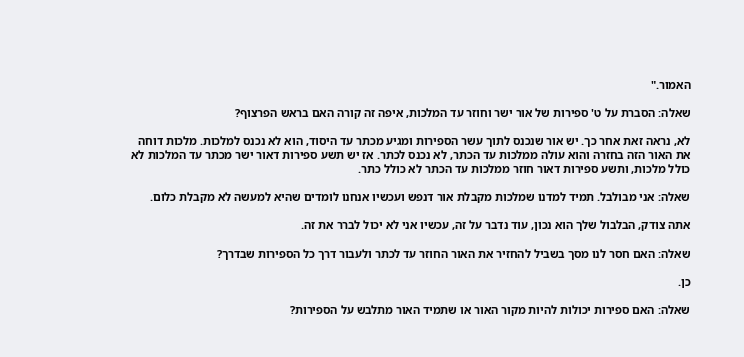האמור."

שאלה: הסברת על ט' ספירות של אור ישר וחוזר עד המלכות, איפה זה קורה האם בראש הפרצוף?

לא, נראה זאת אחר כך. יש אור שנכנס לתוך עשר הספירות ומגיע מכתר עד היסוד, הוא לא נכנס למלכות. מלכות דוחה את האור הזה בחזרה והוא עולה ממלכות עד הכתר, לא נכנס לכתר. אז יש תשע ספירות דאור ישר מכתר עד המלכות לא כולל מלכות, ותשע ספירות דאור חוזר ממלכות עד הכתר לא כולל כתר.

שאלה: אני מבולבל. תמיד למדנו שמלכות מקבלת אור דנפש ועכשיו אנחנו לומדים שהיא למעשה לא מקבלת כלום.

אתה צודק, הבלבול שלך הוא נכון, עוד נדבר על זה, עכשיו אני לא יכול לברר את זה.

שאלה: האם חסר לנו מסך בשביל להחזיר את האור החוזר עד לכתר ולעבור דרך כל הספירות שבדרך?

כן.

שאלה: האם ספירות יכולות להיות מקור האור או שתמיד האור מתלבש על הספירות?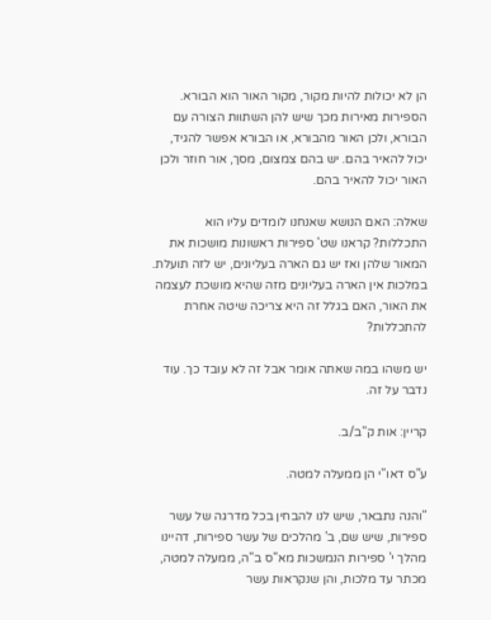הן לא יכולות להיות מקור, מקור האור הוא הבורא. הספירות מאירות מכך שיש להן השתוות הצורה עם הבורא, ולכן האור מהבורא, או הבורא אפשר להגיד, יכול להאיר בהם. יש בהם צמצום, מסך, אור חוזר ולכן האור יכול להאיר בהם.

שאלה: האם הנושא שאנחנו לומדים עליו הוא התכללות? קראנו שט' ספירות ראשונות מושכות את המאור שלהן ואז יש גם הארה בעליונים, יש לזה תועלת. במלכות אין הארה בעליונים מזה שהיא מושכת לעצמה את האור, האם בגלל זה היא צריכה שיטה אחרת להתכללות?

יש משהו במה שאתה אומר אבל זה לא עובד כך. עוד נדבר על זה.

קריין: אות ק"ב/ב.

ע"ס דאו"י הן ממעלה למטה.

"והנה נתבאר, שיש לנו להבחין בכל מדרגה של עשר ספירות, שיש שם, ב' מהלכים של עשר ספירות, דהיינו מהלך י' ספירות הנמשכות מא"ס ב"ה, ממעלה למטה, מכתר עד מלכות, והן שנקראות עשר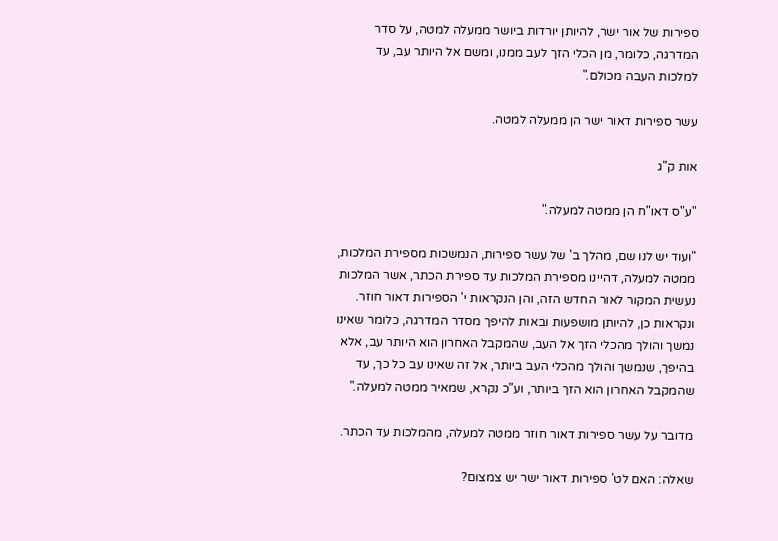ספירות של אור ישר, להיותן יורדות ביושר ממעלה למטה, על סדר המדרגה, כלומר, מן הכלי הזך לעב ממנו, ומשם אל היותר עב, עד למלכות העבה מכולם."

עשר ספירות דאור ישר הן ממעלה למטה.

אות ק"ג

"ע"ס דאו"ח הן ממטה למעלה."

"ועוד יש לנו שם, מהלך ב' של עשר ספירות, הנמשכות מספירת המלכות, ממטה למעלה, דהיינו מספירת המלכות עד ספירת הכתר, אשר המלכות נעשית המקור לאור החדש הזה, והן הנקראות י' הספירות דאור חוזר. ונקראות כן, להיותן מושפעות ובאות להיפך מסדר המדרגה, כלומר שאינו נמשך והולך מהכלי הזך אל העב, שהמקבל האחרון הוא היותר עב, אלא בהיפך, שנמשך והולך מהכלי העב ביותר, אל זה שאינו עב כל כך, עד שהמקבל האחרון הוא הזך ביותר, וע"כ נקרא, שמאיר ממטה למעלה."

מדובר על עשר ספירות דאור חוזר ממטה למעלה, מהמלכות עד הכתר.

שאלה: האם לט' ספירות דאור ישר יש צמצום?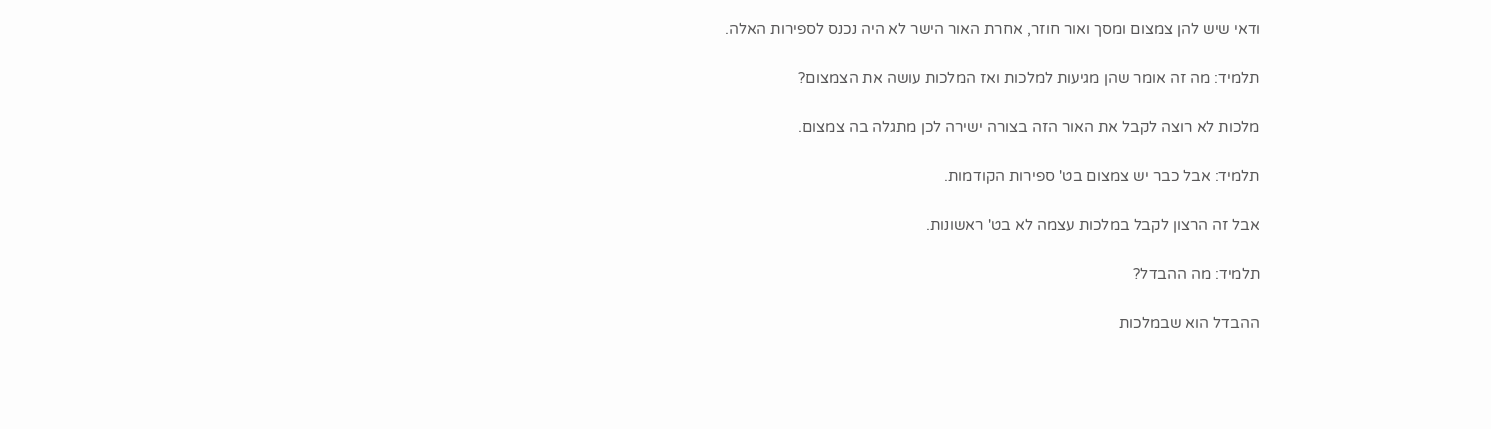ודאי שיש להן צמצום ומסך ואור חוזר, אחרת האור הישר לא היה נכנס לספירות האלה.

תלמיד: מה זה אומר שהן מגיעות למלכות ואז המלכות עושה את הצמצום?

מלכות לא רוצה לקבל את האור הזה בצורה ישירה לכן מתגלה בה צמצום.

תלמיד: אבל כבר יש צמצום בט' ספירות הקודמות.

אבל זה הרצון לקבל במלכות עצמה לא בט' ראשונות.

תלמיד: מה ההבדל?

ההבדל הוא שבמלכות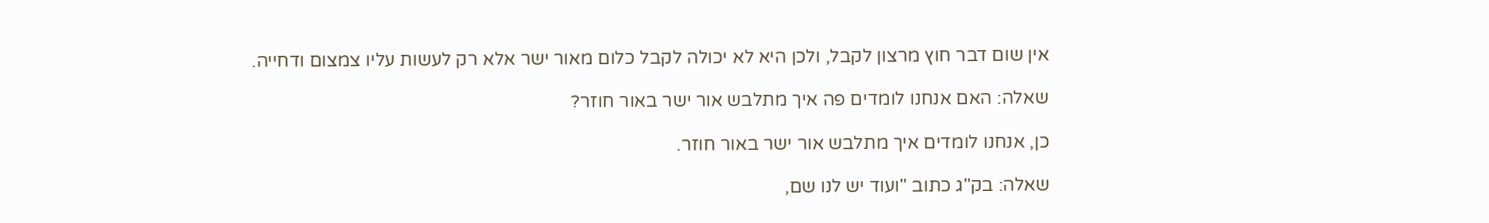אין שום דבר חוץ מרצון לקבל, ולכן היא לא יכולה לקבל כלום מאור ישר אלא רק לעשות עליו צמצום ודחייה.

שאלה: האם אנחנו לומדים פה איך מתלבש אור ישר באור חוזר?

כן, אנחנו לומדים איך מתלבש אור ישר באור חוזר.

שאלה: בק"ג כתוב "ועוד יש לנו שם,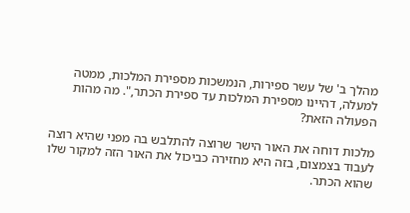מהלך ב' של עשר ספירות, הנמשכות מספירת המלכות, ממטה למעלה, דהיינו מספירת המלכות עד ספירת הכתר,". מה מהות הפעולה הזאת?

מלכות דוחה את האור הישר שרוצה להתלבש בה מפני שהיא רוצה לעבוד בצמצום, בזה היא מחזירה כביכול את האור הזה למקור שלו שהוא הכתר.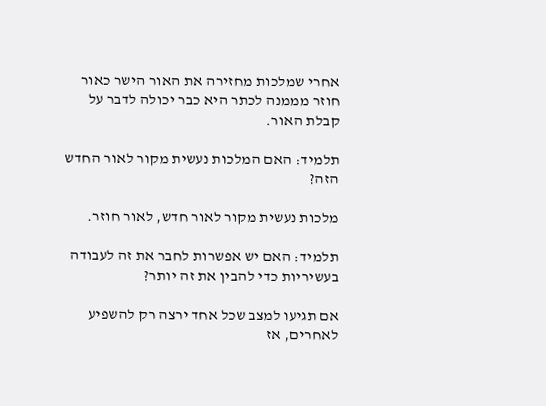אחרי שמלכות מחזירה את האור הישר כאור חוזר מממנה לכתר היא כבר יכולה לדבר על קבלת האור.

תלמיד: האם המלכות נעשית מקור לאור החדש הזה?

מלכות נעשית מקור לאור חדש, לאור חוזר.

תלמיד: האם יש אפשרות לחבר את זה לעבודה בעשיריות כדי להבין את זה יותר?

אם תגיעו למצב שכל אחד ירצה רק להשפיע לאחרים, אז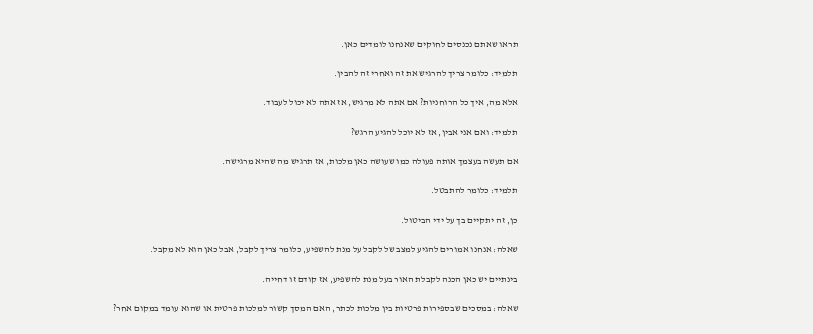תראו שאתם נכנסים לחוקים שאנחנו לומדים כאן.

תלמיד: כלומר צריך להרגיש את זה ואחרי זה להבין.

אלא מה, איך כל הרוחניות? אם אתה לא מרגיש, אז אתה לא יכול לעבוד.

תלמיד: ואם אני אבין, אז לא יוכל להגיע הרגש?

אם תעשה בעצמך אותה פעולה כמו שעושה כאן מלכות, אז תרגיש מה שהיא מרגישה.

תלמיד: כלומר להתבטל.

כן, זה יתקיים בך על ידי הביטול.

שאלה: אנחנו אמורים להגיע למצב של לקבל על מנת להשפיע, כלומר צריך לקבל, אבל כאן הוא לא מקבל.

בינתיים יש כאן הכנה לקבלת האור בעל מנת להשפיע, אז קודם זו דחייה.

שאלה: במסכים שבספירות פרטיות בין מלכות לכתר, האם המסך קשור למלכות פרטית או שהוא עומד במקום אחר?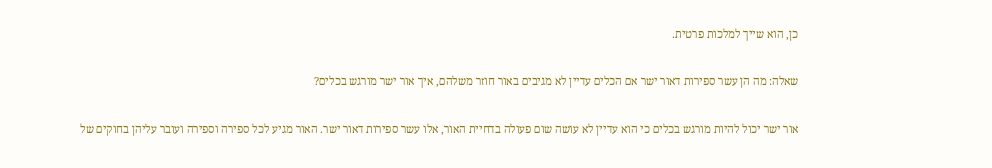כן, הוא שייך למלכות פרטית.

שאלה: מה הן עשר ספירות דאור ישר אם הכלים עדיין לא מגיבים באור חוזר משלהם, איך אור ישר מורגש בכלים?

אור ישר יכול להיות מורגש בכלים כי הוא עדיין לא עושה שום פעולה בדחיית האור, אלו עשר ספירות דאור ישר. האור מגיע לכל ספירה וספירה ועובר עליהן בחוקים של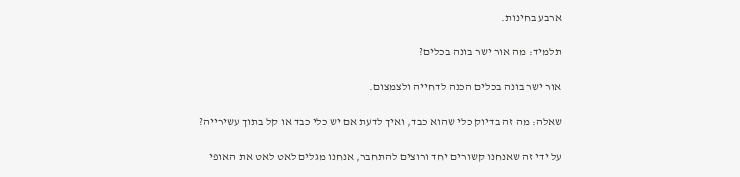ארבע בחינות.

תלמיד: מה אור ישר בונה בכלים?

אור ישר בונה בכלים הכנה לדחייה ולצמצום.

שאלה: מה זה בדיוק כלי שהוא כבד, ואיך לדעת אם יש כלי כבד או קל בתוך עשירייה?

על ידי זה שאנחנו קשורים יחד ורוצים להתחבר, אנחנו מגלים לאט לאט את האופי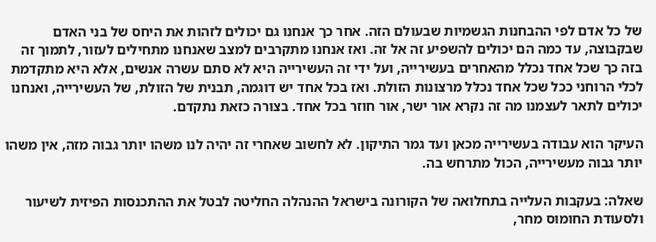של כל אדם לפי ההבחנות הגשמיות שבעולם הזה. אחר כך אנחנו גם יכולים לזהות את היחס של בני האדם שבקבוצה, עד כמה הם יכולים להשפיע זה אל זה. ואז אנחנו מתקרבים למצב שאנחנו מתחילים לעזור, לתמוך זה בזה כך שכל אחד נכלל מהאחרים בעשירייה, ועל ידי זה העשירייה היא לא סתם עשרה אנשים, אלא היא מתקדמת לכלי הרוחני ככל שכל אחד נכלל מרצונות הזולת. ואז בכל אחד יש דוגמה, תבנית של הזולת, של העשירייה, ואנחנו יכולים לתאר לעצמנו מה זה נקרא אור ישר, אור חוזר בכל אחד. בצורה כזאת נתקדם.

העיקר הוא עבודה בעשירייה מכאן ועד גמר התיקון. לא לחשוב שאחרי זה יהיה לנו משהו יותר גבוה מזה, אין משהו יותר גבוה מעשירייה, הכול מתרחש בה.

שאלה: בעקבות העלייה בתחלואה של הקורונה בישראל ההנהלה החליטה לבטל את ההתכנסות הפיזית לשיעור ולסעודת החומוס מחר,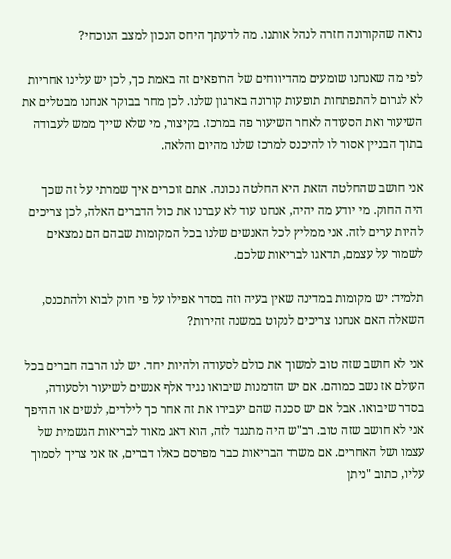נראה שהקורונה חזרה לנהל אותנו. מה לדעתך היחס הנכון למצב הנוכחי?

לפי מה שאנחנו שומעים מהדיווחים של הרופאים זה באמת כך, לכן יש עלינו אחריות לא לגרום להתפתחות תופעות קורונה בארגון שלנו. לכן מחר בבוקר אנחנו מבטלים את השיעור ואת הסעודה לאחר השיעור פה במרכז. בקיצור, מי שלא שייך ממש לעבודה בתוך הבניין אסור לו להיכנס למרכז שלנו מהיום והלאה.

אני חושב שהחלטה הזאת היא החלטה נכונה. אתם זוכרים איך שמרתי על זה שכך היה החוק. מי יודע מה יהיה, אנחנו עוד לא עברנו את כול הדברים האלה, לכן צריכים להיות ערים לזה. אני ממליץ לכל האנשים שלנו בכל המקומות שבהם הם נמצאים לשמור על עצמם, תדאגו לבריאות שלכם.

תלמיד: יש מקומות במדינה שאין בעיה וזה בסדר אפילו על פי חוק לבוא ולהתכנס, השאלה האם אנחנו צריכים לנקוט במשנה זהירות?

אני לא חושב שזה טוב למשוך את כולם לסעודה ולהיות יחד. יש לנו הרבה חברים בכל העולם אז נשב כמוהם. אם יש הזדמנות שיבואו נגיד אלף אנשים לשיעור ולסעודה, בסדר שיבואו. אבל אם יש סכנה שהם יעבירו את זה אחר כך לילדים, לנשים או ההיפך אני לא חושב שזה טוב. רב"ש היה מתנגד לזה, הוא דאג מאוד לבריאות הגשמית של עצמו ושל האחרים. אם משרד הבריאות כבר מפרסם כאלו דברים, אז אני צריך לסמוך עליו, כתוב "ניתן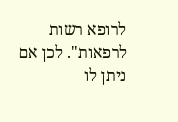לרופא רשות לרפאות". לכן אם ניתן לו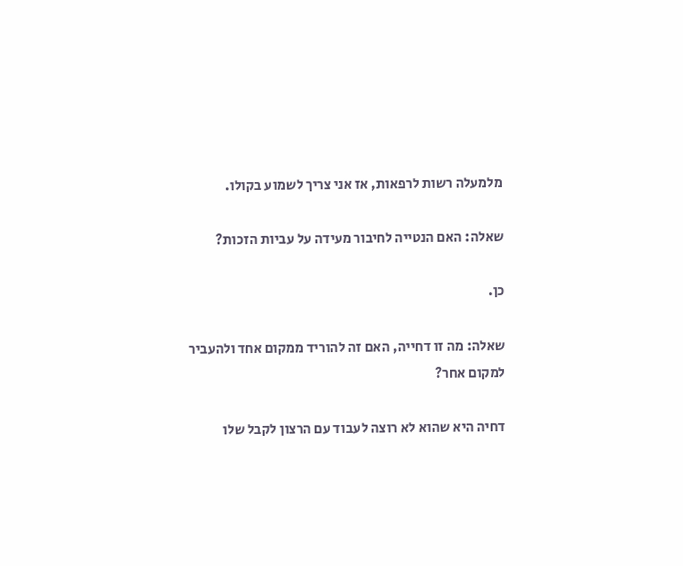מלמעלה רשות לרפאות, אז אני צריך לשמוע בקולו.

שאלה: האם הנטייה לחיבור מעידה על עביות הזכות?

כן.

שאלה: מה זו דחייה, האם זה להוריד ממקום אחד ולהעביר למקום אחר?

דחיה היא שהוא לא רוצה לעבוד עם הרצון לקבל שלו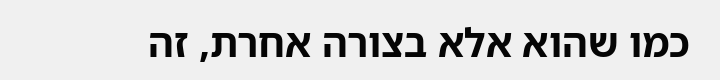כמו שהוא אלא בצורה אחרת, זה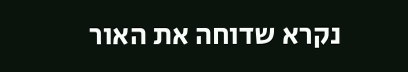נקרא שדוחה את האור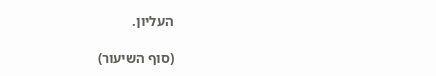העליון.

(סוף השיעור)